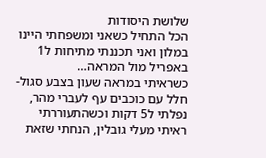שלושת היסודות
הכל התחיל כשאני ומשפחתי היינו במלון ואני תכננתי מתיחות ל1 באפריל מול המראה…
כשראיתי במראה שעון בצבע סגול-חלל עם כוכבים עף לעברי מהר, נפלתי ל5 דקות וכשהתעוררתי ראיתי מעלי גובלין, הנחתי שזאת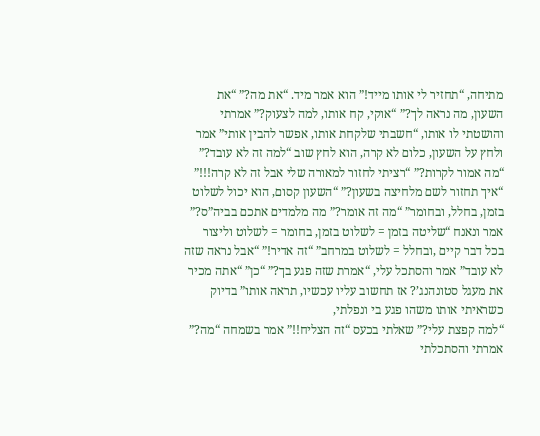מתיחה, “תחזיר לי אותו מייד!” הוא אמר מיד. “את מה?” “את השעון, מה נראה לך?” “אוקי, קח אותו, למה לצעוק?” אמרתי והושטתי לו אותו, “חשבתי שלקחת אותו, אפשר להבין אותי” אמר ולחץ על השעון, כלום לא קרה, הוא לחץ שוב “למה זה לא עובד?” “מה אמור לקרות?” “רציתי לחזור למאורה שלי אבל זה לא קרה!!!” “איך תחזור לשם מלחיצה בשעון?” “השעון קסום, הוא יכול לשלוט בזמן, בחלל, ובחומר” “מה זה אומר?” מה מלמדים אתכם בביה”ס?” אמר ונאנח “שליטה בזמן = לשלוט בזמן, בחומר = לשלוט וליצור בכל דבר קיים ,ובחלל = לשלוט במרחב” “זה אדיר!” “אבל נראה שזה לא עובד” אמר והסתכל עלי, “אמרת שזה פגע בך?” “כן” “אתה מכיר את מעגל סטונהנג’? אז תחשוב עליו עכשיו, תראה אותו” בדיוק כשראיתי אותו משהו פגע בי ונפלתי,
“למה קפצת עלי?” שאלתי בכעס “זה הצליח!!” אמר בשמחה “מה?” אמרתי והסתכלתי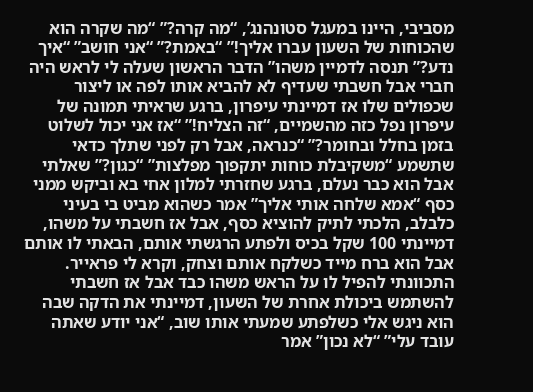מסביבי, היינו במעגל סטונהנג’, “מה קרה?” “מה שקרה הוא שהכוחות של השעון עברו אליך!” “באמת?” “אני חושב” “איך נדע?” תנסה לדמיין משהו” הדבר הראשון שעלה לי לראש היה חברי אבל חשבתי שעדיף לא להביא אותו לפה או ליצור שכפולים שלו אז דמיינתי עיפרון, ברגע שראיתי תמונה של עיפרון נפל כזה מהשמיים, “זה הצליח!” “אז אני יכול לשלוט בזמן בחלל ובחומר?” “כנראה, אבל רק לפני שתלך כדאי שתשמע “משקיבלת כוחות יתקפוך מפלצות” “כגון?” שאלתי אבל הוא כבר נעלם, ברגע שחזרתי למלון אחי בא וביקש ממני כסף “אמא שלחה אותי אליך” אמר כשהוא מביט בי בעיני כלבלב, הלכתי לתיק להוציא כסף, אבל אז חשבתי על משהו, דמיינתי 100 שקל בכיס ולפתע הרגשתי אותם, הבאתי לו אותם אבל הוא ברח מייד כשלקח אותם וצחק, וקרא לי פראייר. התכוונתי להפיל לו על הראש משהו כבד אבל אז חשבתי להשתמש ביכולת אחרת של השעון, דמיינתי את הדקה שבה הוא ניגש אלי כשלפתע שמעתי אותו שוב, “אני יודע שאתה עובד עלי” “לא נכון” אמר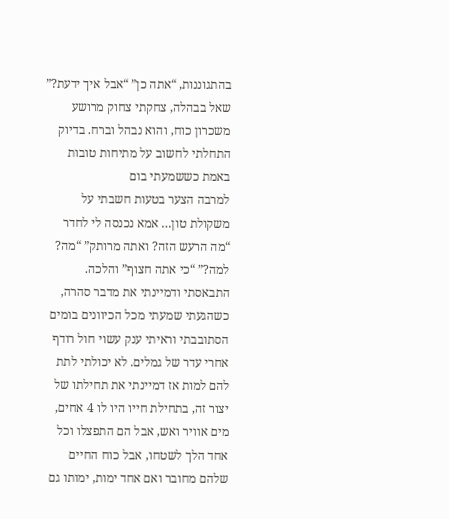בהתגוננות, “אתה כן” “אבל איך ידעת?” שאל בבהלה, צחקתי צחוק מרושע משכרון כוח, והוא נבהל וברח. בדיוק התחלתי לחשוב על מתיחות טובות באמת כששמעתי בום
למרבה הצער בטעות חשבתי על משקולת טון… אמא נכנסה לי לחדר “מה הרעש הזה? ואתה מרותק” “מה? למה?” “כי אתה חצוף” והלכה.
התבאסתי ודמיינתי את מדבר סהרה, כשהגעתי שמעתי מכל הכיוונים בומים הסתובבתי וראיתי ענק עשוי חול רודף אחרי עדר של גמלים. לא יכולתי לתת להם למות אז דמיינתי את תחילתו של יצור זה, בתחילת חייו היו לו 4 אחים, מים אוויר ואש, אבל הם התפצלו וכל אחד הלך לשטחו, אבל כוח החיים שלהם מחובר ואם אחד ימות, ימותו גם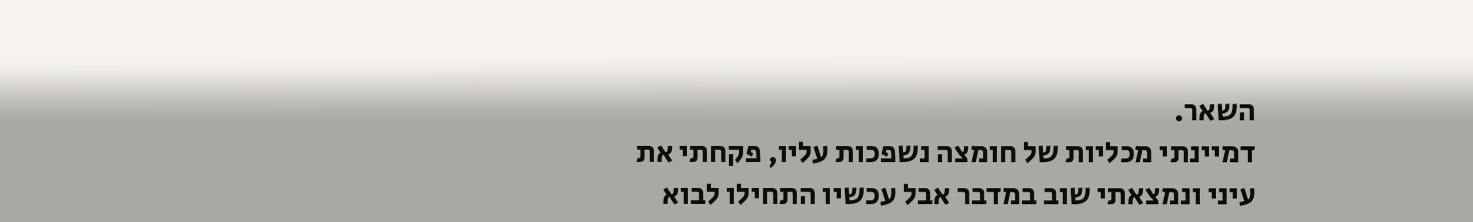השאר.
דמיינתי מכליות של חומצה נשפכות עליו, פקחתי את עיני ונמצאתי שוב במדבר אבל עכשיו התחילו לבוא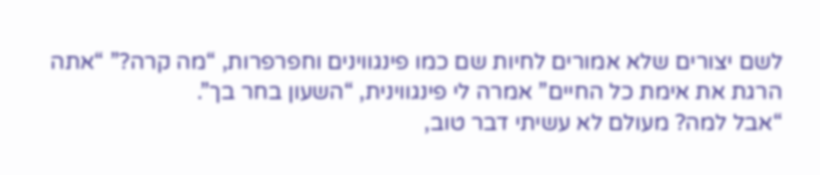לשם יצורים שלא אמורים לחיות שם כמו פינגווינים וחפרפרות, “מה קרה?” “אתה הרגת את אימת כל החיים” אמרה לי פינגווינית, “השעון בחר בך”.
“אבל למה? מעולם לא עשיתי דבר טוב,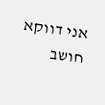אני דווקא חושב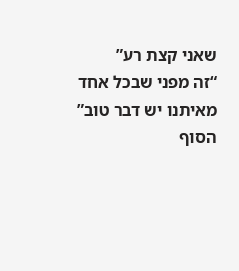שאני קצת רע”
“זה מפני שבכל אחד מאיתנו יש דבר טוב”
הסוף